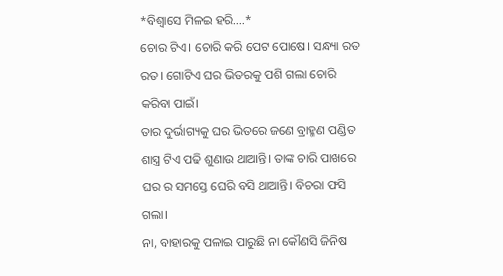*ବିଶ୍ଵାସେ ମିଳଇ ହରି….*
ଚୋର ଟିଏ। ଚୋରି କରି ପେଟ ପୋଷେ। ସନ୍ଧ୍ୟା ରତ ରତ। ଗୋଟିଏ ଘର ଭିତରକୁ ପଶି ଗଲା ଚୋରି କରିବା ପାଇଁ।
ତାର ଦୁର୍ଭାଗ୍ୟକୁ ଘର ଭିତରେ ଜଣେ ବ୍ରାହ୍ମଣ ପଣ୍ଡିତ ଶାସ୍ତ୍ର ଟିଏ ପଢି ଶୁଣାଉ ଥାଆନ୍ତି। ତାଙ୍କ ଚାରି ପାଖରେ ଘର ର ସମସ୍ତେ ଘେରି ବସି ଥାଆନ୍ତି। ବିଚରା ଫସି ଗଲା।
ନା, ବାହାରକୁ ପଳାଇ ପାରୁଛି ନା କୌଣସି ଜିନିଷ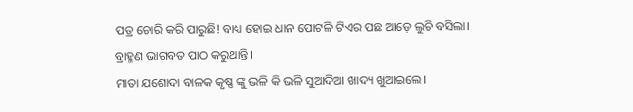ପତ୍ର ଚୋରି କରି ପାରୁଛି! ବାଧ୍ୟ ହୋଇ ଧାନ ପୋଟଳି ଟିଏର ପଛ ଆଡ଼େ ଲୁଚି ବସିଲା।
ବ୍ରାହ୍ମଣ ଭାଗବତ ପାଠ କରୁଥାନ୍ତି।
ମାତା ଯଶୋଦା ବାଳକ କୃଷ୍ଣ ଙ୍କୁ ଭଳି କି ଭଳି ସୁଆଦିଆ ଖାଦ୍ୟ ଖୁଆଇଲେ।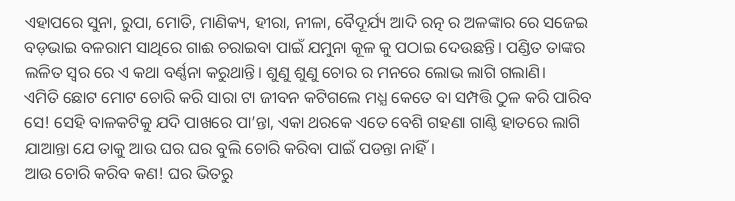ଏହାପରେ ସୁନା, ରୁପା, ମୋତି, ମାଣିକ୍ୟ, ହୀରା, ନୀଳା, ବୈଦୂର୍ଯ୍ୟ ଆଦି ରତ୍ନ ର ଅଳଙ୍କାର ରେ ସଜେଇ ବଡ଼ଭାଇ ବଳରାମ ସାଥିରେ ଗାଈ ଚରାଇବା ପାଇଁ ଯମୁନା କୂଳ କୁ ପଠାଇ ଦେଉଛନ୍ତି। ପଣ୍ଡିତ ତାଙ୍କର ଲଳିତ ସ୍ୱର ରେ ଏ କଥା ବର୍ଣ୍ଣନା କରୁଥାନ୍ତି। ଶୁଣୁ ଶୁଣୁ ଚୋର ର ମନରେ ଲୋଭ ଲାଗି ଗଲାଣି।
ଏମିତି ଛୋଟ ମୋଟ ଚୋରି କରି ସାରା ଟା ଜୀବନ କଟିଗଲେ ମଧ୍ଯ କେତେ ବା ସମ୍ପତ୍ତି ଠୁଳ କରି ପାରିବ ସେ! ସେହି ବାଳକଟିକୁ ଯଦି ପାଖରେ ପା’ନ୍ତା, ଏକା ଥରକେ ଏତେ ବେଶି ଗହଣା ଗାଣ୍ଠି ହାତରେ ଲାଗି ଯାଆନ୍ତା ଯେ ତାକୁ ଆଉ ଘର ଘର ବୁଲି ଚୋରି କରିବା ପାଇଁ ପଡନ୍ତା ନାହିଁ।
ଆଉ ଚୋରି କରିବ କଣ! ଘର ଭିତରୁ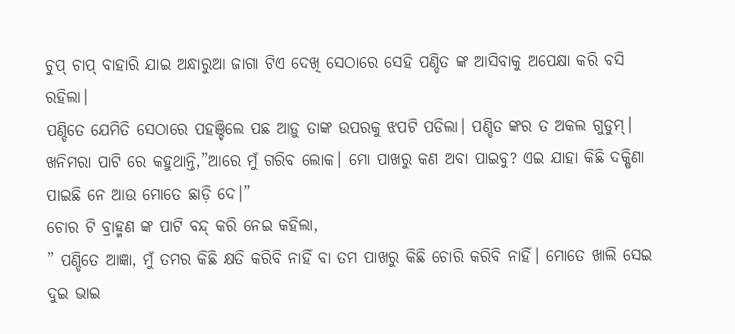ଚୁପ୍ ଚାପ୍ ବାହାରି ଯାଇ ଅନ୍ଧାରୁଆ ଜାଗା ଟିଏ ଦେଖି ସେଠାରେ ସେହି ପଣ୍ଡିତ ଙ୍କ ଆସିବାକୁ ଅପେକ୍ଷା କରି ବସି ରହିଲା।
ପଣ୍ଡିତେ ଯେମିତି ସେଠାରେ ପହଞ୍ଚିଲେ ପଛ ଆଡ଼ୁ ତାଙ୍କ ଉପରକୁ ଝପଟି ପଡିଲା। ପଣ୍ଡିତ ଙ୍କର ତ ଅକଲ ଗୁଡୁମ୍। ଖନିମରା ପାଟି ରେ କହୁଥାନ୍ତି,”ଆରେ ମୁଁ ଗରିବ ଲୋକ। ମୋ ପାଖରୁ କଣ ଅବା ପାଇବୁ? ଏଇ ଯାହା କିଛି ଦକ୍ଷିଣା ପାଇଛି ନେ ଆଉ ମୋତେ ଛାଡ଼ି ଦେ।”
ଚୋର ଟି ବ୍ରାହ୍ମଣ ଙ୍କ ପାଟି ବନ୍ଦ୍ କରି ନେଇ କହିଲା,
” ପଣ୍ଡିତେ ଆଜ୍ଞା, ମୁଁ ତମର କିଛି କ୍ଷତି କରିବି ନାହିଁ ବା ତମ ପାଖରୁ କିଛି ଚୋରି କରିବି ନାହିଁ। ମୋତେ ଖାଲି ସେଇ ଦୁଇ ଭାଇ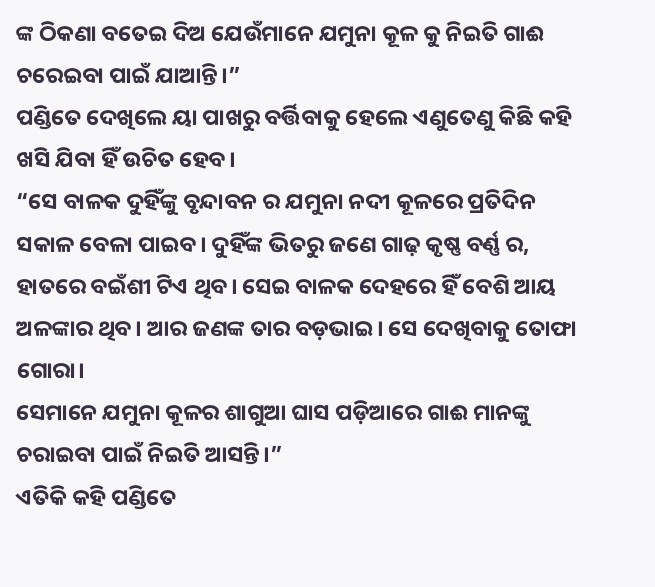ଙ୍କ ଠିକଣା ବତେଇ ଦିଅ ଯେଉଁମାନେ ଯମୁନା କୂଳ କୁ ନିଇତି ଗାଈ ଚରେଇବା ପାଇଁ ଯାଆନ୍ତି।”
ପଣ୍ଡିତେ ଦେଖିଲେ ୟା ପାଖରୁ ବର୍ତ୍ତିବାକୁ ହେଲେ ଏଣୁତେଣୁ କିଛି କହି ଖସି ଯିବା ହିଁ ଉଚିତ ହେବ।
“ସେ ବାଳକ ଦୁହିଁଙ୍କୁ ବୃନ୍ଦାବନ ର ଯମୁନା ନଦୀ କୂଳରେ ପ୍ରତିଦିନ ସକାଳ ବେଳା ପାଇବ। ଦୁହିଁଙ୍କ ଭିତରୁ ଜଣେ ଗାଢ଼ କୃଷ୍ଣ ବର୍ଣ୍ଣ ର, ହାତରେ ବଇଁଶୀ ଟିଏ ଥିବ। ସେଇ ବାଳକ ଦେହରେ ହିଁ ବେଶି ଆୟ ଅଳଙ୍କାର ଥିବ। ଆର ଜଣଙ୍କ ତାର ବଡ଼ଭାଇ। ସେ ଦେଖିବାକୁ ତୋଫା ଗୋରା।
ସେମାନେ ଯମୁନା କୂଳର ଶାଗୁଆ ଘାସ ପଡ଼ିଆରେ ଗାଈ ମାନଙ୍କୁ ଚରାଇବା ପାଇଁ ନିଇତି ଆସନ୍ତି।”
ଏତିକି କହି ପଣ୍ଡିତେ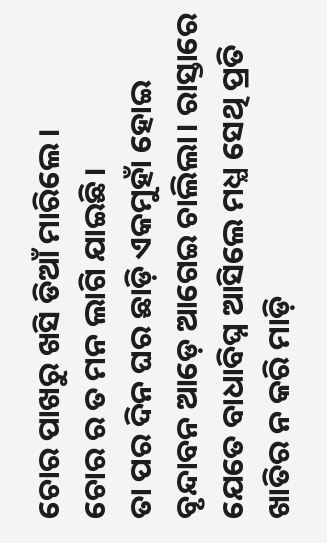ଚୋର ପାଖରୁ ଖସି ଡିଆଁ ମାରିଲେ।
ଚୋର ର ତ ମନ ଲାଗି ଯାଇଛି।
ତା ପର ଦିନ ଘର ଛାଡ଼ି ଏକମୁହାଁ ହୋଇ ବୃନ୍ଦାବନ ଆଡ଼େ ଆଗେଇ ଚାଲିଲା। ରାସ୍ତାରେ ଯେତେ ବାଧାବିଘ୍ନ ଆସିଲେ ମଧ୍ଯ ସେଥି ପ୍ରତି ଖାତିର ନ କରି ମାଡ଼ି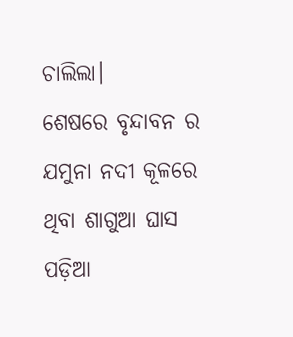ଚାଲିଲା।
ଶେଷରେ ବୃନ୍ଦାବନ ର ଯମୁନା ନଦୀ କୂଳରେ ଥିବା ଶାଗୁଆ ଘାସ ପଡ଼ିଆ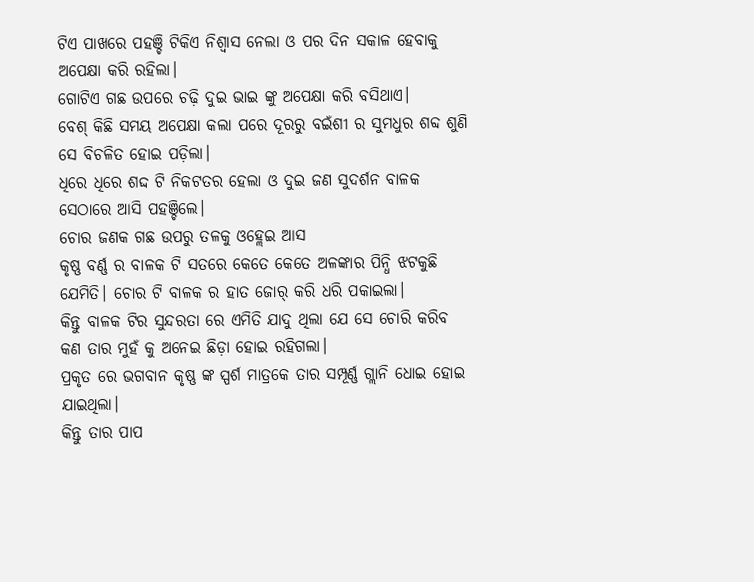ଟିଏ ପାଖରେ ପହଞ୍ଚି ଟିକିଏ ନିଶ୍ବାସ ନେଲା ଓ ପର ଦିନ ସକାଳ ହେବାକୁ ଅପେକ୍ଷା କରି ରହିଲା।
ଗୋଟିଏ ଗଛ ଉପରେ ଚଢ଼ି ଦୁଇ ଭାଇ ଙ୍କୁ ଅପେକ୍ଷା କରି ବସିଥାଏ।
ବେଶ୍ କିଛି ସମୟ ଅପେକ୍ଷା କଲା ପରେ ଦୂରରୁ ବଇଁଶୀ ର ସୁମଧୁର ଶବ୍ଦ ଶୁଣି ସେ ବିଚଳିତ ହୋଇ ପଡ଼ିଲା।
ଧିରେ ଧିରେ ଶଦ୍ଦ ଟି ନିକଟତର ହେଲା ଓ ଦୁଇ ଜଣ ସୁଦର୍ଶନ ବାଳକ ସେଠାରେ ଆସି ପହଞ୍ଚିଲେ।
ଚୋର ଜଣକ ଗଛ ଉପରୁ ତଳକୁ ଓହ୍ଲେଇ ଆସ
କୃଷ୍ଣ ବର୍ଣ୍ଣ ର ବାଳକ ଟି ସତରେ କେତେ କେତେ ଅଳଙ୍କାର ପିନ୍ଧି ଝଟକୁଛି ଯେମିତି। ଚୋର ଟି ବାଳକ ର ହାତ ଜୋର୍ କରି ଧରି ପକାଇଲା।
କିନ୍ତୁ ବାଳକ ଟିର ସୁନ୍ଦରତା ରେ ଏମିତି ଯାଦୁ ଥିଲା ଯେ ସେ ଚୋରି କରିବ କଣ ତାର ମୁହଁ କୁ ଅନେଇ ଛିଡ଼ା ହୋଇ ରହିଗଲା।
ପ୍ରକୃତ ରେ ଭଗବାନ କୃଷ୍ଣ ଙ୍କ ସ୍ପର୍ଶ ମାତ୍ରକେ ତାର ସମ୍ପୂର୍ଣ୍ଣ ଗ୍ଲାନି ଧୋଇ ହୋଇ ଯାଇଥିଲା।
କିନ୍ତୁ ତାର ପାପ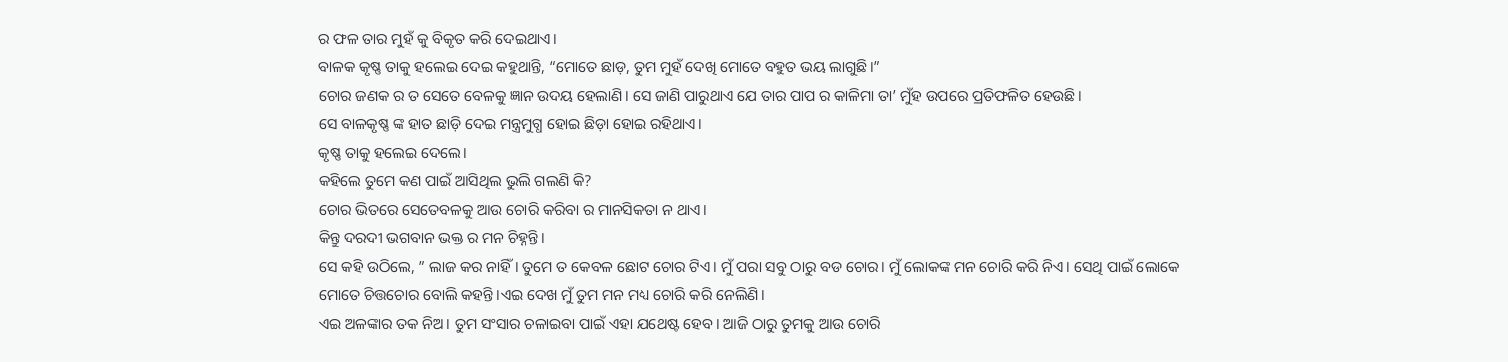ର ଫଳ ତାର ମୁହଁ କୁ ବିକୃତ କରି ଦେଇଥାଏ।
ବାଳକ କୃଷ୍ଣ ତାକୁ ହଲେଇ ଦେଇ କହୁଥାନ୍ତି, “ମୋତେ ଛାଡ଼, ତୁମ ମୁହଁ ଦେଖି ମୋତେ ବହୁତ ଭୟ ଲାଗୁଛି।”
ଚୋର ଜଣକ ର ତ ସେତେ ବେଳକୁ ଜ୍ଞାନ ଉଦୟ ହେଲାଣି। ସେ ଜାଣି ପାରୁଥାଏ ଯେ ତାର ପାପ ର କାଳିମା ତା’ ମୁଁହ ଉପରେ ପ୍ରତିଫଳିତ ହେଉଛି।
ସେ ବାଳକୃଷ୍ଣ ଙ୍କ ହାତ ଛାଡ଼ି ଦେଇ ମନ୍ତ୍ରମୁଗ୍ଧ ହୋଇ ଛିଡ଼ା ହୋଇ ରହିଥାଏ।
କୃଷ୍ଣ ତାକୁ ହଲେଇ ଦେଲେ।
କହିଲେ ତୁମେ କଣ ପାଇଁ ଆସିଥିଲ ଭୁଲି ଗଲଣି କି?
ଚୋର ଭିତରେ ସେତେବଳକୁ ଆଉ ଚୋରି କରିବା ର ମାନସିକତା ନ ଥାଏ।
କିନ୍ତୁ ଦରଦୀ ଭଗବାନ ଭକ୍ତ ର ମନ ଚିହ୍ନନ୍ତି।
ସେ କହି ଉଠିଲେ, ” ଲାଜ କର ନାହିଁ। ତୁମେ ତ କେବଳ ଛୋଟ ଚୋର ଟିଏ। ମୁଁ ପରା ସବୁ ଠାରୁ ବଡ ଚୋର। ମୁଁ ଲୋକଙ୍କ ମନ ଚୋରି କରି ନିଏ। ସେଥି ପାଇଁ ଲୋକେ ମୋତେ ଚିତ୍ତଚୋର ବୋଲି କହନ୍ତି।ଏଇ ଦେଖ ମୁଁ ତୁମ ମନ ମଧ୍ୟ ଚୋରି କରି ନେଲିଣି।
ଏଇ ଅଳଙ୍କାର ତକ ନିଅ। ତୁମ ସଂସାର ଚଳାଇବା ପାଇଁ ଏହା ଯଥେଷ୍ଟ ହେବ। ଆଜି ଠାରୁ ତୁମକୁ ଆଉ ଚୋରି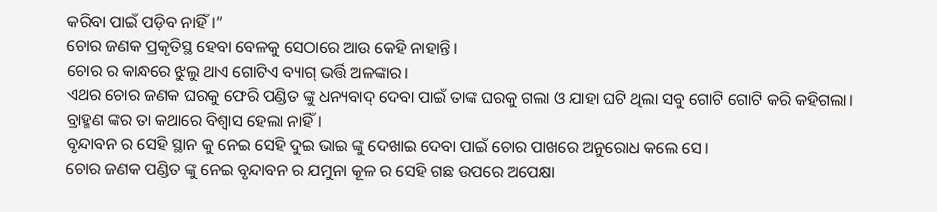କରିବା ପାଇଁ ପଡ଼ିବ ନାହିଁ।”
ଚୋର ଜଣକ ପ୍ରକୃତିସ୍ଥ ହେବା ବେଳକୁ ସେଠାରେ ଆଉ କେହି ନାହାନ୍ତି।
ଚୋର ର କାନ୍ଧରେ ଝୁଲୁ ଥାଏ ଗୋଟିଏ ବ୍ୟାଗ୍ ଭର୍ତ୍ତି ଅଳଙ୍କାର।
ଏଥର ଚୋର ଜଣକ ଘରକୁ ଫେରି ପଣ୍ଡିତ ଙ୍କୁ ଧନ୍ୟବାଦ୍ ଦେବା ପାଇଁ ତାଙ୍କ ଘରକୁ ଗଲା ଓ ଯାହା ଘଟି ଥିଲା ସବୁ ଗୋଟି ଗୋଟି କରି କହିଗଲା।
ବ୍ରାହ୍ମଣ ଙ୍କର ତା କଥାରେ ବିଶ୍ବାସ ହେଲା ନାହିଁ।
ବୃନ୍ଦାବନ ର ସେହି ସ୍ଥାନ କୁ ନେଇ ସେହି ଦୁଇ ଭାଇ ଙ୍କୁ ଦେଖାଇ ଦେବା ପାଇଁ ଚୋର ପାଖରେ ଅନୁରୋଧ କଲେ ସେ।
ଚୋର ଜଣକ ପଣ୍ଡିତ ଙ୍କୁ ନେଇ ବୃନ୍ଦାବନ ର ଯମୁନା କୂଳ ର ସେହି ଗଛ ଉପରେ ଅପେକ୍ଷା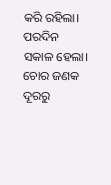କରି ରହିଲା।
ପରଦିନ ସକାଳ ହେଲା।
ଚୋର ଜଣକ ଦୂରରୁ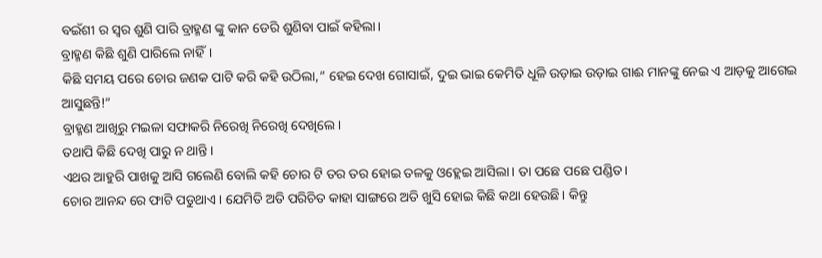ବଇଁଶୀ ର ସ୍ୱର ଶୁଣି ପାରି ବ୍ରାହ୍ମଣ ଙ୍କୁ କାନ ଡେରି ଶୁଣିବା ପାଇଁ କହିଲା।
ବ୍ରାହ୍ମଣ କିଛି ଶୁଣି ପାରିଲେ ନାହିଁ।
କିଛି ସମୟ ପରେ ଚୋର ଜଣକ ପାଟି କରି କହି ଉଠିଲା,” ହେଇ ଦେଖ ଗୋସାଇଁ, ଦୁଇ ଭାଇ କେମିତି ଧୂଳି ଉଡ଼ାଇ ଉଡ଼ାଇ ଗାଈ ମାନଙ୍କୁ ନେଇ ଏ ଆଡ଼କୁ ଆଗେଇ ଆସୁଛନ୍ତି!”
ବ୍ରାହ୍ମଣ ଆଖିରୁ ମଇଳା ସଫାକରି ନିରେଖି ନିରେଖି ଦେଖିଲେ।
ତଥାପି କିଛି ଦେଖି ପାରୁ ନ ଥାନ୍ତି।
ଏଥର ଆହୁରି ପାଖକୁ ଆସି ଗଲେଣି ବୋଲି କହି ଚୋର ଟି ତର ତର ହୋଇ ତଳକୁ ଓହ୍ଲେଇ ଆସିଲା। ତା ପଛେ ପଛେ ପଣ୍ଡିତ।
ଚୋର ଆନନ୍ଦ ରେ ଫାଟି ପଡୁଥାଏ। ଯେମିତି ଅତି ପରିଚିତ କାହା ସାଙ୍ଗରେ ଅତି ଖୁସି ହୋଇ କିଛି କଥା ହେଉଛି। କିନ୍ତୁ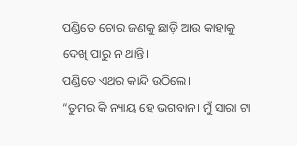ପଣ୍ଡିତେ ଚୋର ଜଣକୁ ଛାଡ଼ି ଆଉ କାହାକୁ ଦେଖି ପାରୁ ନ ଥାନ୍ତି।
ପଣ୍ଡିତେ ଏଥର କାନ୍ଦି ଉଠିଲେ।
“ତୁମର କି ନ୍ୟାୟ ହେ ଭଗବାନ। ମୁଁ ସାରା ଟା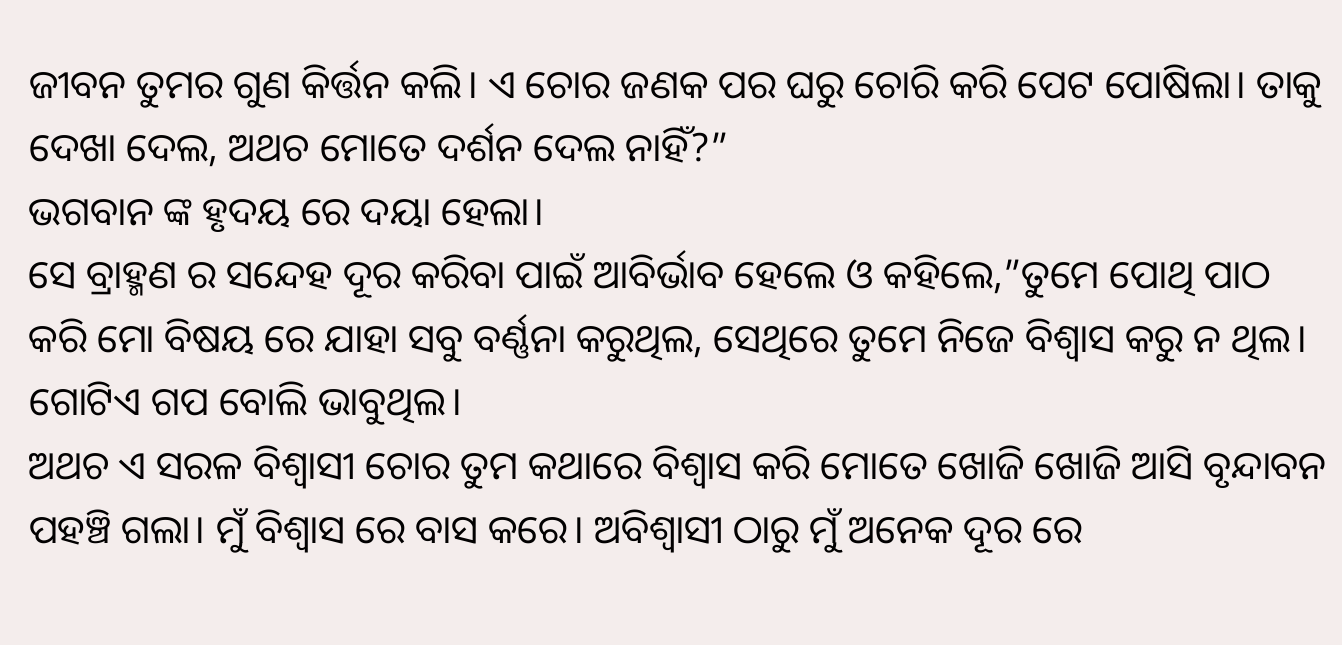ଜୀବନ ତୁମର ଗୁଣ କିର୍ତ୍ତନ କଲି। ଏ ଚୋର ଜଣକ ପର ଘରୁ ଚୋରି କରି ପେଟ ପୋଷିଲା। ତାକୁ ଦେଖା ଦେଲ, ଅଥଚ ମୋତେ ଦର୍ଶନ ଦେଲ ନାହିଁ?”
ଭଗବାନ ଙ୍କ ହୃଦୟ ରେ ଦୟା ହେଲା।
ସେ ବ୍ରାହ୍ମଣ ର ସନ୍ଦେହ ଦୂର କରିବା ପାଇଁ ଆବିର୍ଭାବ ହେଲେ ଓ କହିଲେ,”ତୁମେ ପୋଥି ପାଠ କରି ମୋ ବିଷୟ ରେ ଯାହା ସବୁ ବର୍ଣ୍ଣନା କରୁଥିଲ, ସେଥିରେ ତୁମେ ନିଜେ ବିଶ୍ଵାସ କରୁ ନ ଥିଲ। ଗୋଟିଏ ଗପ ବୋଲି ଭାବୁଥିଲ।
ଅଥଚ ଏ ସରଳ ବିଶ୍ୱାସୀ ଚୋର ତୁମ କଥାରେ ବିଶ୍ବାସ କରି ମୋତେ ଖୋଜି ଖୋଜି ଆସି ବୃନ୍ଦାବନ ପହଞ୍ଚି ଗଲା। ମୁଁ ବିଶ୍ୱାସ ରେ ବାସ କରେ। ଅବିଶ୍ବାସୀ ଠାରୁ ମୁଁ ଅନେକ ଦୂର ରେ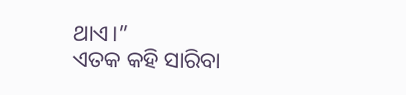ଥାଏ।”
ଏତକ କହି ସାରିବା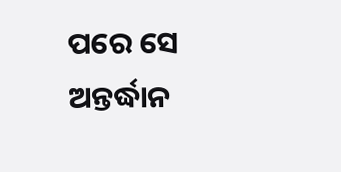ପରେ ସେ ଅନ୍ତର୍ଦ୍ଧାନ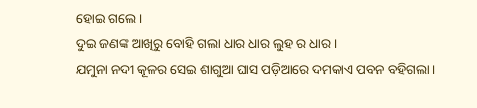ହୋଇ ଗଲେ।
ଦୁଇ ଜଣଙ୍କ ଆଖିରୁ ବୋହି ଗଲା ଧାର ଧାର ଲୁହ ର ଧାର।
ଯମୁନା ନଦୀ କୂଳର ସେଇ ଶାଗୁଆ ଘାସ ପଡ଼ିଆରେ ଦମକାଏ ପବନ ବହିଗଲା।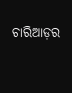ଚାରିଆଡ଼ର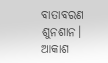ବାତାବରଣ ଶୁନଶାନ।
ଆକାଶ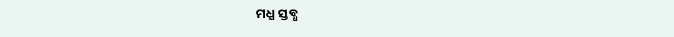ମଧ୍ଯ ସ୍ତବ୍ଧ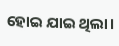ହୋଇ ଯାଇ ଥିଲା।